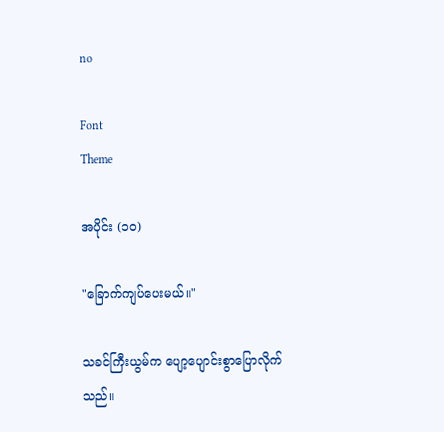no

Font
Theme

အပိုင်း (၁၀)

"ခြောက်ကျပ်ပေးမယ်။"

သခင်ကြီးယွမ်က ပျော့ပျောင်းစွာပြောလိုက်သည်။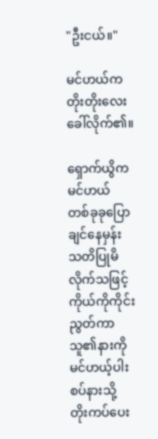"ဦးငယ်။"

မင်ဟယ်က တိုးတိုးလေးခေါ်လိုက်၏။

ရှောက်ယွိက မင်ဟယ် တစ်ခုခုပြောချင်နေမှန်း သတိပြုမိလိုက်သဖြင့် ကိုယ်ကိုကိုင်းညွတ်ကာ သူ၏နားကို မင်ဟယ့်ပါးစပ်နားသို့ တိုးကပ်ပေး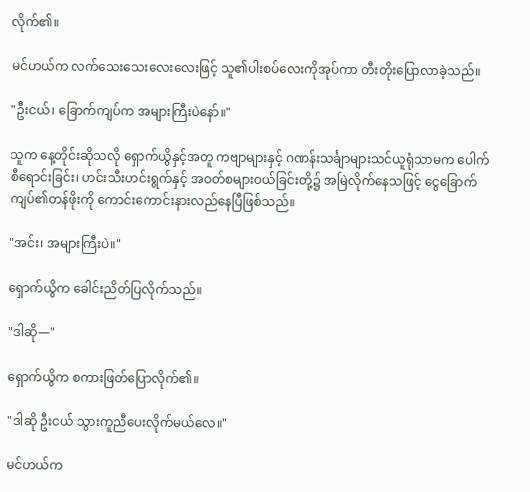လိုက်၏။

မင်ဟယ်က လက်သေးသေးလေးလေးဖြင့် သူ၏ပါးစပ်လေးကိုအုပ်ကာ တီးတိုးပြောလာခဲ့သည်။

"ဦးငယ်၊ ခြောက်ကျပ်က အများကြီးပဲနော်။"

သူက နေ့တိုင်းဆိုသလို ရှောက်ယွိနှင့်အတူ ကဗျာများနှင့် ဂဏန်းသင်္ချာများသင်ယူရုံသာမက ပေါက်စီရောင်းခြင်း၊ ဟင်းသီးဟင်းရွက်နှင့် အဝတ်စများဝယ်ခြင်းတို့၌ အမြဲလိုက်နေသဖြင့် ငွေခြောက်ကျပ်၏တန်ဖိုးကို ကောင်းကောင်းနားလည်နေပြီဖြစ်သည်။

"အင်း၊ အများကြီးပဲ။"

ရှောက်ယွိက ခေါင်းညိတ်ပြလိုက်သည်။

"ဒါဆို—"

ရှောက်ယွိက စကားဖြတ်ပြောလိုက်၏။

"ဒါဆို ဦးငယ် သွားကူညီပေးလိုက်မယ်လေ။"

မင်ဟယ်က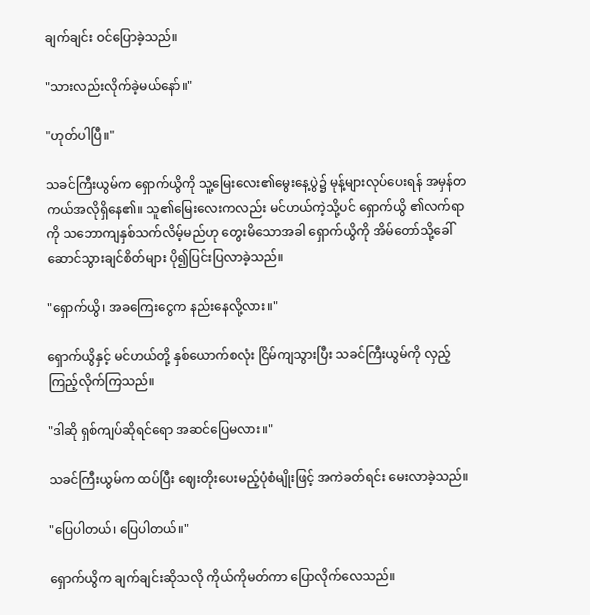ချက်ချင်း ဝင်ပြောခဲ့သည်။

"သားလည်းလိုက်ခဲ့မယ်နော်။"

"ဟုတ်ပါပြီ။"

သခင်ကြီးယွမ်က ရှောက်ယွိကို သူ့မြေးလေး၏မွေးနေ့ပွဲ၌ မုန့်များလုပ်ပေးရန် အမှန်တကယ်အလိုရှိနေ၏။ သူ၏မြေးလေးကလည်း မင်ဟယ်ကဲ့သို့ပင် ရှောက်ယွိ ၏လက်ရာကို သဘောကျနှစ်သက်လိမ့်မည်ဟု တွေးမိသောအခါ ရှောက်ယွိကို အိမ်တော်သို့ခေါ်ဆောင်သွားချင်စိတ်များ ပို၍ပြင်းပြလာခဲ့သည်။

"ရှောက်ယွိ၊ အခကြေးငွေက နည်းနေလို့လား။"

ရှောက်ယွိနှင့် မင်ဟယ်တို့ နှစ်ယောက်စလုံး ငြိမ်ကျသွားပြီး သခင်ကြီးယွမ်ကို လှည့်ကြည့်လိုက်ကြသည်။

"ဒါဆို ရှစ်ကျပ်ဆိုရင်ရော အဆင်ပြေမလား။"

သခင်ကြီးယွမ်က ထပ်ပြီး ဈေးတိုးပေးမည့်ပုံစံမျိုးဖြင့် အကဲခတ်ရင်း မေးလာခဲ့သည်။

"ပြေပါတယ်၊ ပြေပါတယ်။"

ရှောက်ယွိက ချက်ချင်းဆိုသလို ကိုယ်ကိုမတ်ကာ ပြောလိုက်လေသည်။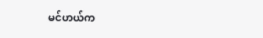မင်ဟယ်က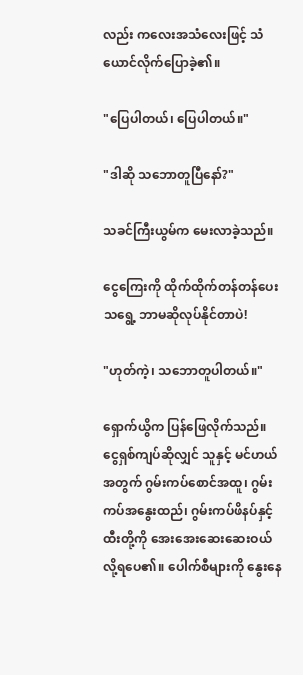လည်း ကလေးအသံလေးဖြင့် သံယောင်လိုက်ပြောခဲ့၏။

"ပြေပါတယ်၊ ပြေပါတယ်။"

"ဒါဆို သဘောတူပြီနော်?"

သခင်ကြီးယွမ်က မေးလာခဲ့သည်။

ငွေကြေးကို ထိုက်ထိုက်တန်တန်ပေးသရွေ့ ဘာမဆိုလုပ်နိုင်တာပဲ!

"ဟုတ်ကဲ့၊ သဘောတူပါတယ်။"

ရှောက်ယွိက ပြန်ဖြေလိုက်သည်။ ငွေရှစ်ကျပ်ဆိုလျှင် သူနှင့် မင်ဟယ်အတွက် ဂွမ်းကပ်စောင်အထူ၊ ဂွမ်းကပ်အနွေးထည်၊ ဂွမ်းကပ်ဖိနပ်နှင့် ထီးတို့ကို အေးအေးဆေးဆေးဝယ်လို့ရပေ၏။ ပေါက်စီများကို နွေးနေ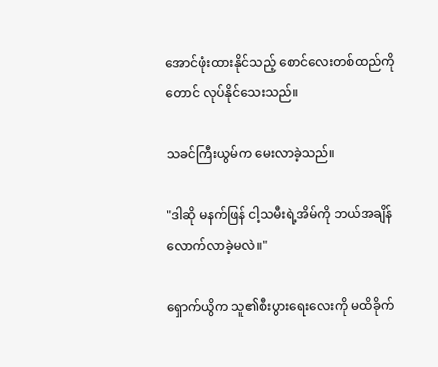အောင်ဖုံးထားနိုင်သည့် စောင်လေးတစ်ထည်ကိုတောင် လုပ်နိုင်သေးသည်။

သခင်ကြီးယွမ်က မေးလာခဲ့သည်။

"ဒါဆို မနက်ဖြန် ငါ့သမီးရဲ့အိမ်ကို ဘယ်အချိန်လောက်လာခဲ့မလဲ။"

ရှောက်ယွိက သူ၏စီးပွားရေးလေးကို မထိခိုက်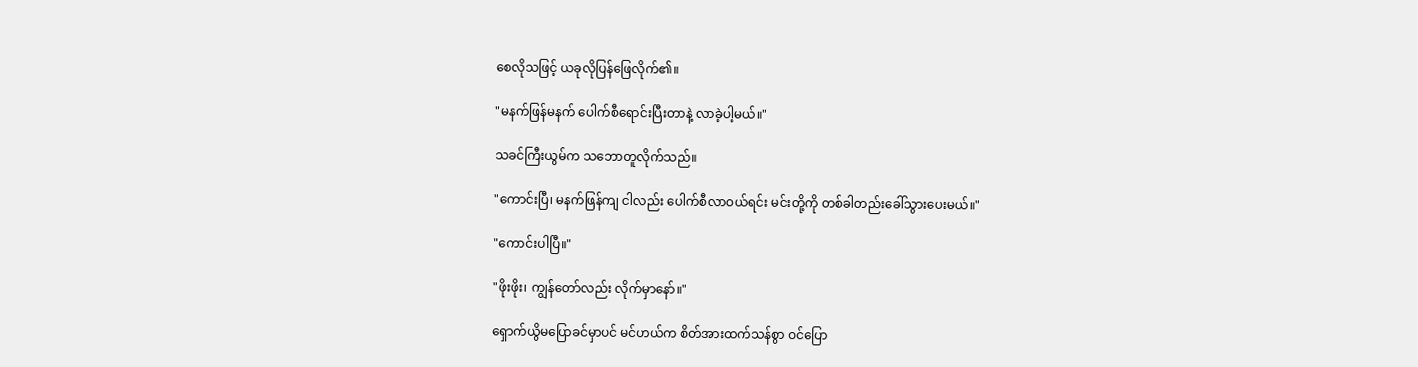စေလိုသဖြင့် ယခုလိုပြန်ဖြေလိုက်၏။

"မနက်ဖြန်မနက် ပေါက်စီရောင်းပြီးတာနဲ့ လာခဲ့ပါ့မယ်။"

သခင်ကြီးယွမ်က သဘောတူလိုက်သည်။

"ကောင်းပြီ၊ မနက်ဖြန်ကျ ငါလည်း ပေါက်စီလာဝယ်ရင်း မင်းတို့ကို တစ်ခါတည်းခေါ်သွားပေးမယ်။"

"ကောင်းပါပြီ။"

"ဖိုးဖိုး၊ ကျွန်တော်လည်း လိုက်မှာနော်။"

ရှောက်ယွိမပြောခင်မှာပင် မင်ဟယ်က စိတ်အားထက်သန်စွာ ဝင်ပြော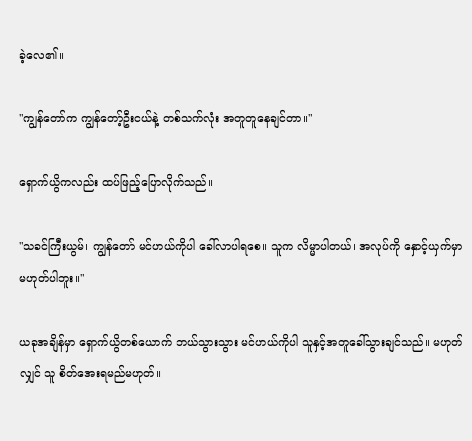ခဲ့လေ၏။

"ကျွန်တော်က ကျွန်တော့်ဦးငယ်နဲ့ တစ်သက်လုံး အတူတူနေချင်တာ။"

ရှောက်ယွိကလည်း ထပ်ဖြည့်ပြောလိုက်သည်။

"သခင်ကြီးယွမ်၊ ကျွန်တော် မင်ဟယ်ကိုပါ ခေါ်လာပါရစေ။ သူက လိမ္မာပါတယ်၊ အလုပ်ကို နှောင့်ယှက်မှာမဟုတ်ပါဘူး။"

ယခုအချိန်မှာ ရှောက်ယွိတစ်ယောက် ဘယ်သွားသွား မင်ဟယ်ကိုပါ သူနှင့်အတူခေါ်သွားချင်သည်။ မဟုတ်လျှင် သူ စိတ်အေးရမည်မဟုတ်။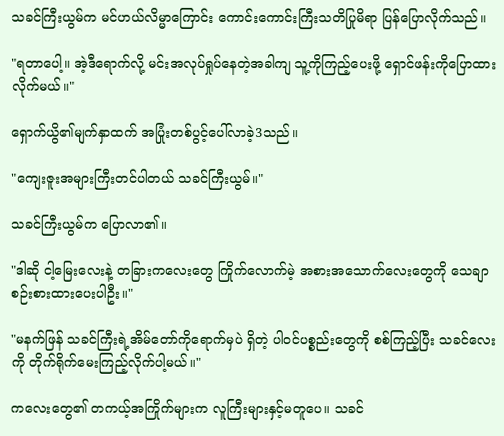သခင်ကြီးယွမ်က မင်ဟယ်လိမ္မာကြောင်း ကောင်းကောင်းကြီးသတိပြုမိရာ ပြန်ပြောလိုက်သည်။

"ရတာပေါ့။ အဲ့ဒီရောက်လို့ မင်းအလုပ်ရှုပ်နေတဲ့အခါကျ သူ့ကိုကြည့်ပေးဖို့ ရှောင်ဖန်းကိုပြောထားလိုက်မယ်။"

ရှောက်ယွိ၏မျက်နှာထက် အပြုံးတစ်ပွင့်ပေါ်လာခဲ့3သည်။

"ကျေးဇူးအများကြီးတင်ပါတယ် သခင်ကြီးယွမ်။"

သခင်ကြီးယွမ်က ပြောလာ၏။

"ဒါဆို ငါ့မြေးလေးနဲ့ တခြားကလေးတွေ ကြိုက်လောက်မဲ့ အစားအသောက်လေးတွေကို သေချာစဉ်းစားထားပေးပါဦး။"

"မနက်ဖြန် သခင်ကြီးရဲ့အိမ်တော်ကိုရောက်မှပဲ ရှိတဲ့ ပါဝင်ပစ္စည်းတွေကို စစ်ကြည့်ပြီး သခင်လေးကို တိုက်ရိုက်မေးကြည့်လိုက်ပါ့မယ်။"

ကလေးတွေ၏ တကယ့်အကြိုက်များက လူကြီးများနှင့်မတူပေ။ သခင်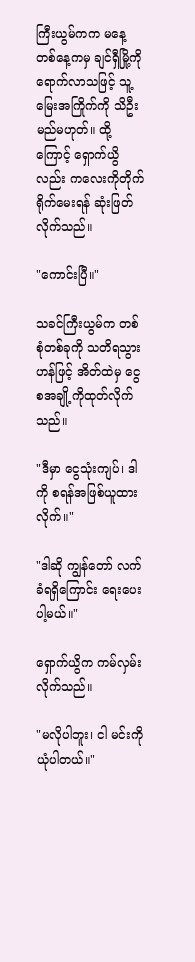ကြီးယွမ်ကက မနေ့တစ်နေ့ကမှ ချင်ရှီမြို့ကိုရောက်လာသဖြင့် သူ့မြေးအကြိုက်ကို သိဦးမည်မဟုတ်။ ထို့ကြောင့် ရှောက်ယွိလည်း ကလေးကိုတိုက်ရိုက်မေးရန် ဆုံးဖြတ်လိုက်သည်။

"ကောင်းပြီ။"

သခင်ကြီးယွမ်က တစ်စုံတစ်ခုကို သတိရသွားဟန်ဖြင့် အိတ်ထဲမှ ငွေစအချို့ကိုထုတ်လိုက်သည်။

"ဒီမှာ ငွေသုံးကျပ်၊ ဒါကို စရန်အဖြစ်ယူထားလိုက်။"

"ဒါဆို ကျွန်တော် လက်ခံရရှိကြောင်း ရေးပေးပါ့မယ်။"

ရှောက်ယွိက ကမ်လှမ်းလိုက်သည်။

"မလိုပါဘူး၊ ငါ မင်းကိုယုံပါတယ်။"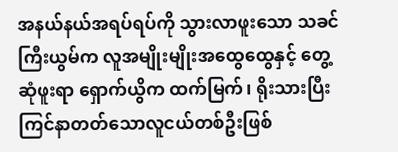အနယ်နယ်အရပ်ရပ်ကို သွားလာဖူးသော သခင်ကြီးယွမ်က လူအမျိုးမျိုးအထွေထွေနှင့် တွေ့ဆုံဖူးရာ ရှောက်ယွိက ထက်မြက်၊ ရိုးသားပြီး ကြင်နာတတ်သောလူငယ်တစ်ဦးဖြစ်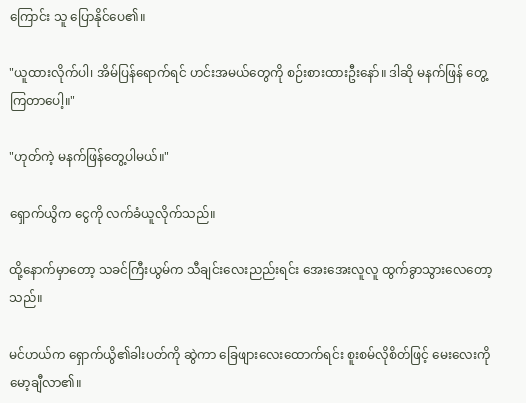ကြောင်း သူ ပြောနိုင်ပေ၏။

"ယူထားလိုက်ပါ၊ အိမ်ပြန်ရောက်ရင် ဟင်းအမယ်တွေကို စဉ်းစားထားဦးနော်။ ဒါဆို မနက်ဖြန် တွေ့ကြတာပေါ့။"

"ဟုတ်ကဲ့ မနက်ဖြန်တွေ့ပါမယ်။"

ရှောက်ယွိက ငွေကို လက်ခံယူလိုက်သည်။

ထို့နောက်မှာတော့ သခင်ကြီးယွမ်က သီချင်းလေးညည်းရင်း အေးအေးလူလူ ထွက်ခွာသွားလေတော့သည်။

မင်ဟယ်က ရှောက်ယွိ၏ခါးပတ်ကို ဆွဲကာ ခြေဖျားလေးထောက်ရင်း စူးစမ်လိုစိတ်ဖြင့် မေးလေးကိုမော့ချီလာ၏။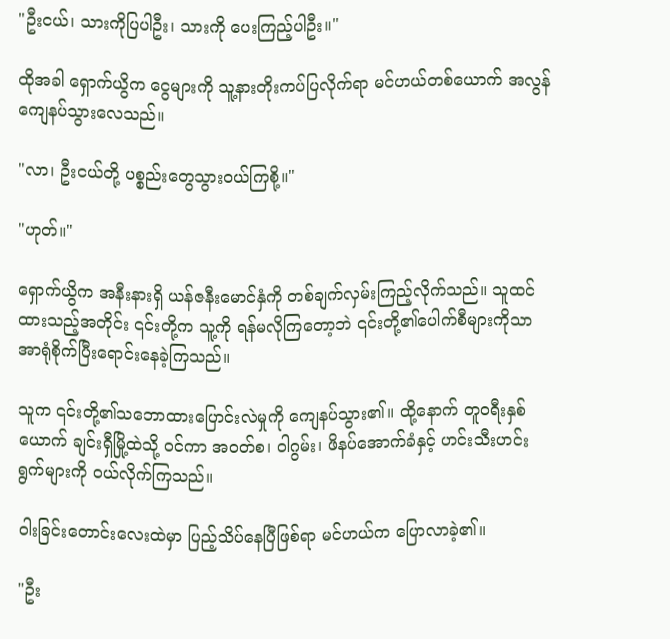"ဦးငယ်၊ သားကိုပြပါဦး၊ သားကို ပေးကြည့်ပါဦး။"

ထိုအခါ ရှောက်ယွိက ငွေများကို သူ့နားတိုးကပ်ပြလိုက်ရာ မင်ဟယ်တစ်ယောက် အလွန်ကျေနပ်သွားလေသည်။

"လာ၊ ဦးငယ်တို့ ပစ္စည်းတွေသွားဝယ်ကြစို့။"

"ဟုတ်။"

ရှောက်ယွိက အနီးနားရှိ ယန်ဇနီးမောင်နှံကို တစ်ချက်လှမ်းကြည့်လိုက်သည်။ သူထင်ထားသည့်အတိုင်း ၎င်းတို့က သူ့ကို ရန်မလိုကြတော့ဘဲ ၎င်းတို့၏ပေါက်စီများကိုသာ အာရုံစိုက်ပြီးရောင်းနေခဲ့ကြသည်။

သူက ၎င်းတို့၏သဘောထားပြောင်းလဲမှုကို ကျေနပ်သွား၏။ ထို့နောက် တူဝရီးနှစ်ယောက် ချင်းရှီမြို့ထဲသို့ ဝင်ကာ အဝတ်စ၊ ဝါဂွမ်း၊ ဖိနပ်အောက်ခံနှင့် ဟင်းသီးဟင်းရွက်များကို ဝယ်လိုက်ကြသည်။

ဝါးခြင်းတောင်းလေးထဲမှာ ပြည့်သိပ်နေပြီဖြစ်ရာ မင်ဟယ်က ပြောလာခဲ့၏။

"ဦး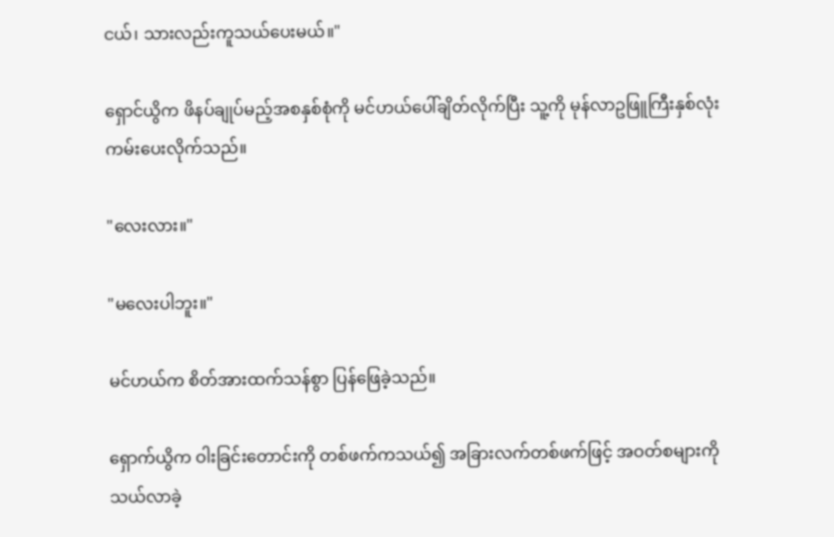ငယ်၊ သားလည်းကူသယ်ပေးမယ်။"

ရှောင်ယွိက ဖိနပ်ချုပ်မည့်အစနှစ်စုံကို မင်ဟယ်ပေါ်ချိတ်လိုက်ပြီး သူ့ကို မုန်လာဥဖြူကြီးနှစ်လုံး ကမ်းပေးလိုက်သည်။

"လေးလား။"

"မလေးပါဘူး။"

မင်ဟယ်က စိတ်အားထက်သန်စွာ ပြန်ဖြေခဲ့သည်။

ရှောက်ယွိက ဝါးခြင်းတောင်းကို တစ်ဖက်ကသယ်၍ အခြားလက်တစ်ဖက်ဖြင့် အဝတ်စများကို သယ်လာခဲ့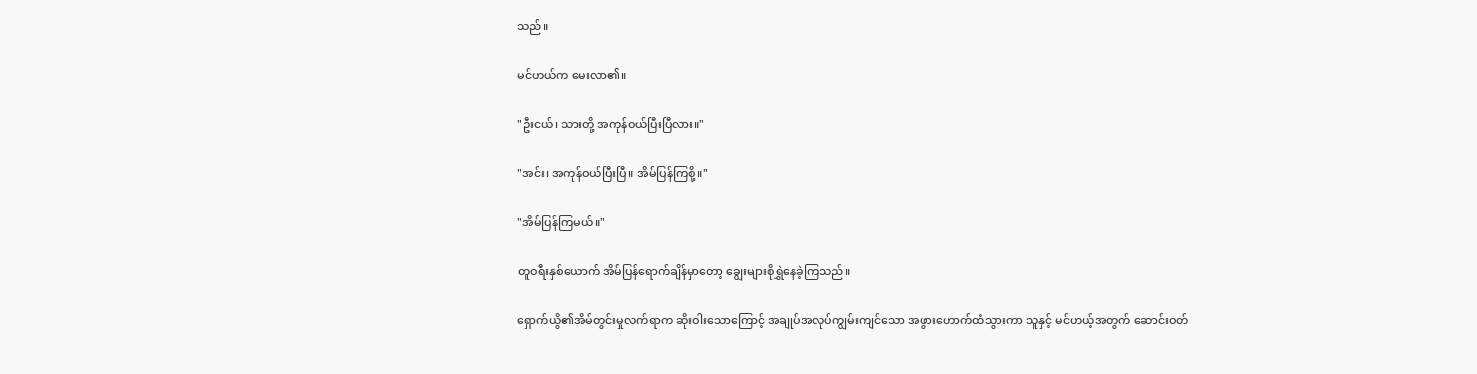သည်။

မင်ဟယ်က မေးလာ၏။

"ဦးငယ်၊ သားတို့ အကုန်ဝယ်ပြီးပြီလား။"

"အင်း၊ အကုန်ဝယ်ပြီးပြီ။ အိမ်ပြန်ကြစို့။"

"အိမ်ပြန်ကြမယ်။"

တူဝရီးနှစ်ယောက် အိမ်ပြန်ရောက်ချိန်မှာတော့ ချွေးများစိုရွှဲနေခဲ့ကြသည်။

ရှောက်ယွိ၏အိမ်တွင်းမှုလက်ရာက ဆိုးဝါးသောကြောင့် အချုပ်အလုပ်ကျွမ်းကျင်သော အဖွားဟောက်ထံသွားကာ သူနှင့် မင်ဟယ့်အတွက် ဆောင်းဝတ်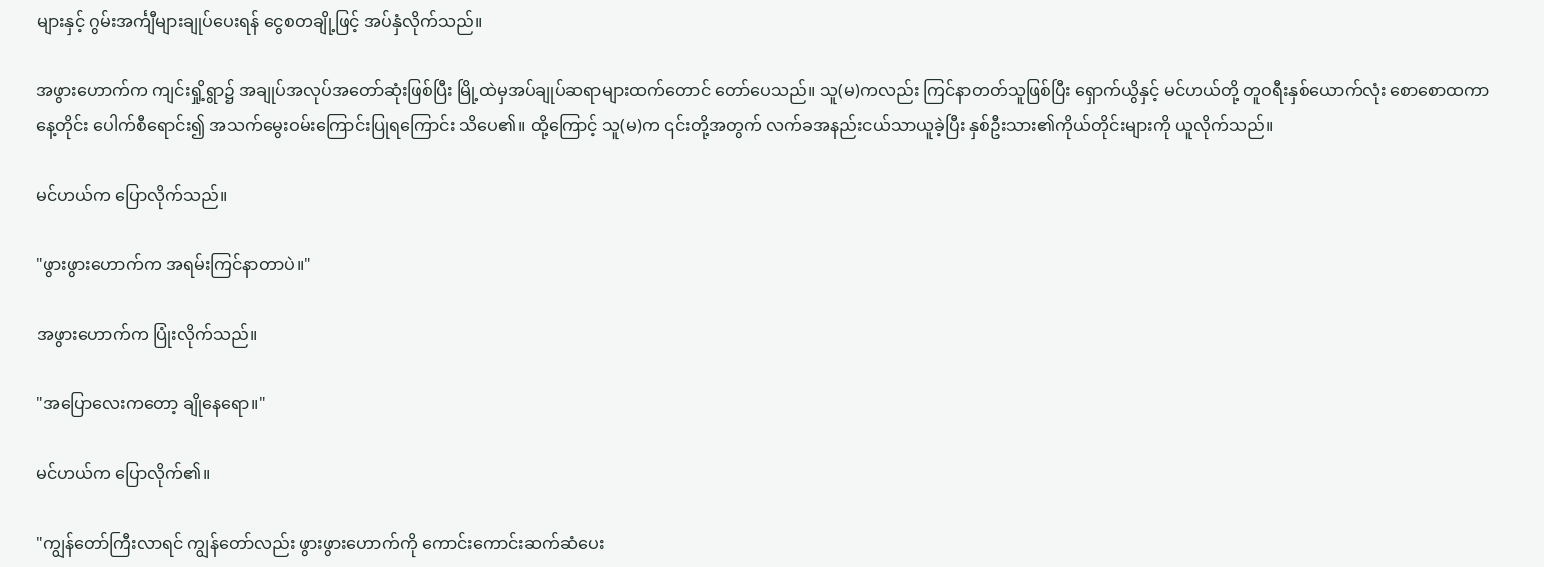များနှင့် ဂွမ်းအင်္ကျီများချုပ်ပေးရန် ငွေစတချို့ဖြင့် အပ်နှံလိုက်သည်။

အဖွားဟောက်က ကျင်းရှို့ရွာ၌ အချုပ်အလုပ်အတော်ဆုံးဖြစ်ပြီး မြို့ထဲမှအပ်ချုပ်ဆရာများထက်တောင် တော်ပေသည်။ သူ(မ)ကလည်း ကြင်နာတတ်သူဖြစ်ပြီး ရှောက်ယွိနှင့် မင်ဟယ်တို့ တူဝရီးနှစ်ယောက်လုံး စောစောထကာ နေ့တိုင်း ပေါက်စီရောင်း၍ အသက်မွေးဝမ်းကြောင်းပြုရကြောင်း သိပေ၏။ ထို့ကြောင့် သူ(မ)က ၎င်းတို့အတွက် လက်ခအနည်းငယ်သာယူခဲ့ပြီး နှစ်ဦးသား၏ကိုယ်တိုင်းများကို ယူလိုက်သည်။

မင်ဟယ်က ပြောလိုက်သည်။

"ဖွားဖွားဟောက်က အရမ်းကြင်နာတာပဲ။"

အဖွားဟောက်က ပြုံးလိုက်သည်။

"အပြောလေးကတော့ ချိုနေရော။"

မင်ဟယ်က ပြောလိုက်၏။

"ကျွန်တော်ကြီးလာရင် ကျွန်တော်လည်း ဖွားဖွားဟောက်ကို ကောင်းကောင်းဆက်ဆံပေး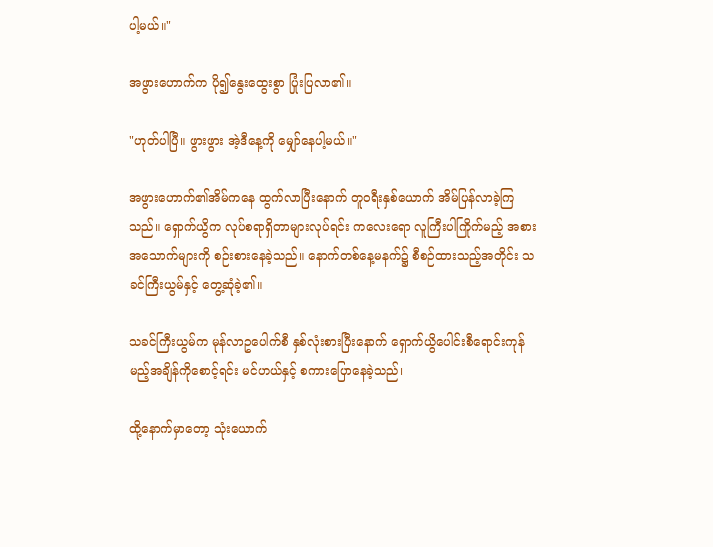ပါ့မယ်။"

အဖွားဟောက်က ပို၍နွေးထွေးစွာ ပြုံးပြလာ၏။

"ဟုတ်ပါပြီ။ ဖွားဖွား အဲ့ဒီနေ့ကို မျှော်နေပါ့မယ်။"

အဖွားဟောက်၏အိမ်ကနေ ထွက်လာပြီးနောက် တူဝရီးနှစ်ယောက် အိမ်ပြန်လာခဲ့ကြသည်။ ရှောက်ယွိက လုပ်စရာရှိတာများလုပ်ရင်း ကလေးရော လူကြီးပါကြိုက်မည့် အစားအသောက်များကို စဉ်းစားနေခဲ့သည်။ နောက်တစ်နေ့မနက်၌ စီစဉ်ထားသည့်အတိုင်း သခင်ကြီးယွမ်နှင့် တွေ့ဆုံခဲ့၏။

သခင်ကြီးယွမ်က မုန်လာဥပေါက်စီ နှစ်လုံးစားပြီးနောက် ရှောက်ယွိပေါင်းစီရောင်းကုန်မည့်အချိန်ကိုစောင့်ရင်း မင်ဟယ်နှင့် စကားပြောနေခဲ့သည်၊

ထို့နောက်မှာတော့ သုံးယောက်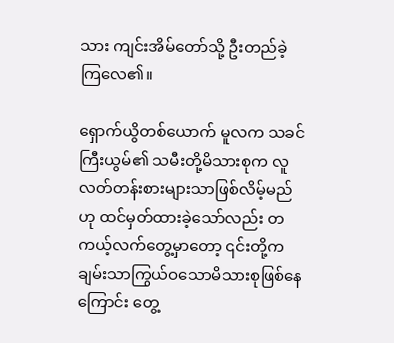သား ကျင်းအိမ်တော်သို့ ဦးတည်ခဲ့ကြလေ၏။

ရှောက်ယွိတစ်ယောက် မူလက သခင်ကြီးယွမ်၏ သမီးတို့မိသားစုက လူလတ်တန်းစားများသာဖြစ်လိမ့်မည်ဟု ထင်မှတ်ထားခဲ့သော်လည်း တကယ့်လက်တွေ့မှာတော့ ၎င်းတို့က ချမ်းသာကြွယ်ဝသောမိသားစုဖြစ်နေကြောင်း တွေ့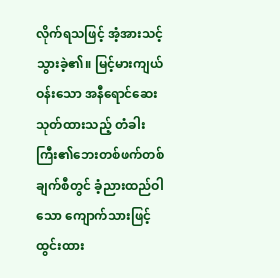လိုက်ရသဖြင့် အံ့အားသင့်သွားခဲ့၏။ မြင့်မားကျယ်ဝန်းသော အနီရောင်ဆေးသုတ်ထားသည့် တံခါးကြီး၏ဘေးတစ်ဖက်တစ်ချက်စီတွင် ခံ့ညားထည်ဝါသော ကျောက်သားဖြင့်ထွင်းထား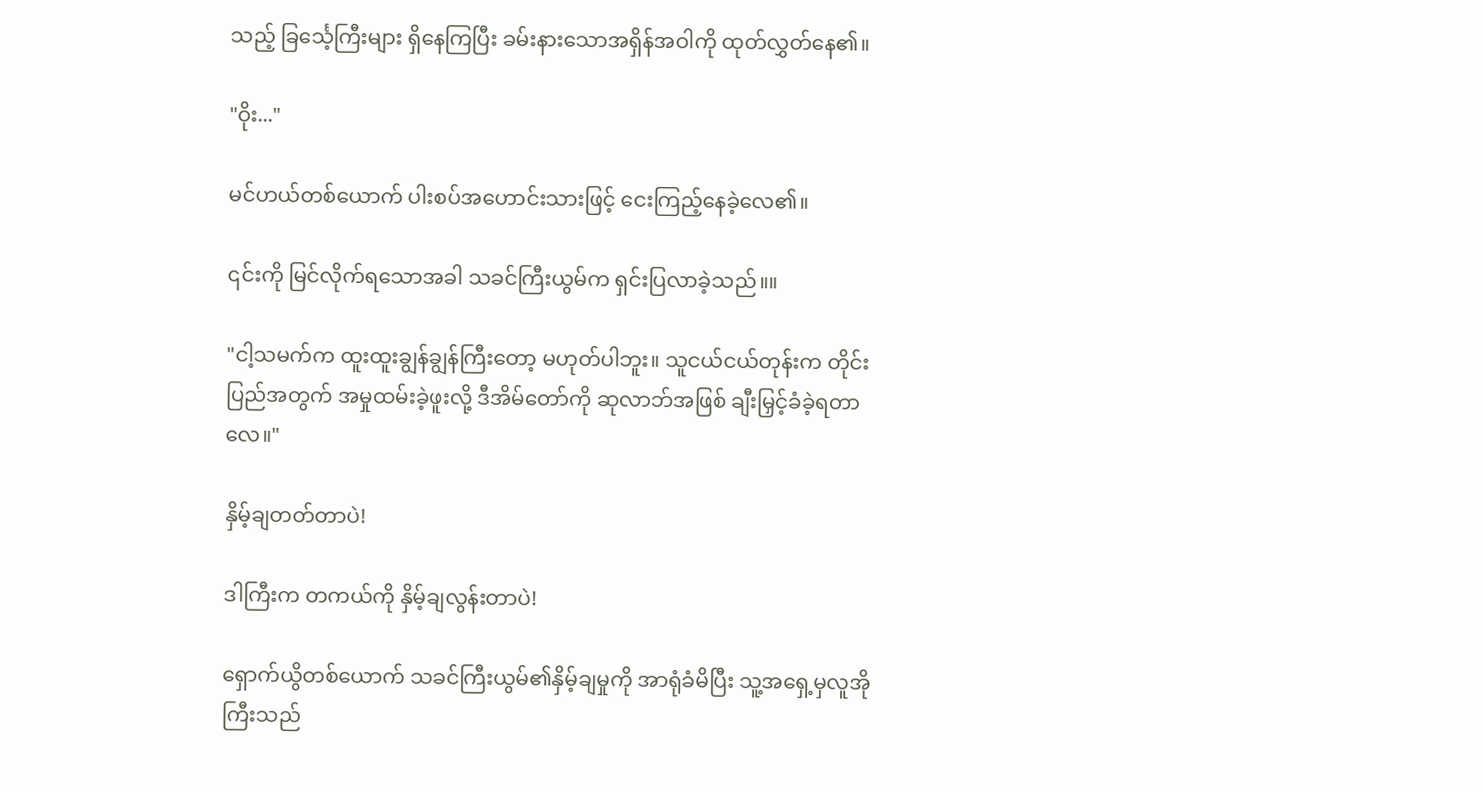သည့် ခြင်္သေ့ကြီးများ ရှိနေကြပြီး ခမ်းနားသောအရှိန်အဝါကို ထုတ်လွှတ်နေ၏။

"ဝိုး..."

မင်ဟယ်တစ်ယောက် ပါးစပ်အဟောင်းသားဖြင့် ငေးကြည့်နေခဲ့လေ၏။

၎င်းကို မြင်လိုက်ရသောအခါ သခင်ကြီးယွမ်က ရှင်းပြလာခဲ့သည်။။

"ငါ့သမက်က ထူးထူးချွန်ချွန်ကြီးတော့ မဟုတ်ပါဘူး။ သူငယ်ငယ်တုန်းက တိုင်းပြည်အတွက် အမှုထမ်းခဲ့ဖူးလို့ ဒီအိမ်တော်ကို ဆုလာဘ်အဖြစ် ချီးမြှင့်ခံခဲ့ရတာလေ။"

နှိမ့်ချတတ်တာပဲ!

ဒါကြီးက တကယ်ကို နှိမ့်ချလွန်းတာပဲ!

ရှောက်ယွိတစ်ယောက် သခင်ကြီးယွမ်၏နှိမ့်ချမှုကို အာရုံခံမိပြီး သူ့အရှေ့မှလူအိုကြီးသည်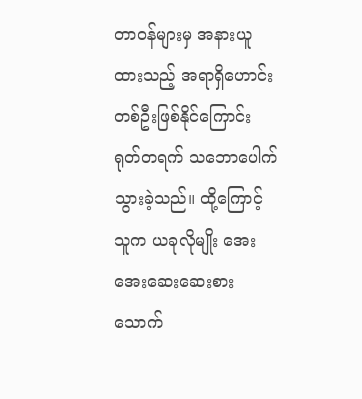တာဝန်များမှ အနားယူထားသည့် အရာရှိဟောင်းတစ်ဦးဖြစ်နိုင်ကြောင်း ရုတ်တရက် သဘောပေါက်သွားခဲ့သည်။ ထို့ကြောင့် သူက ယခုလိုမျိုး အေးအေးဆေးဆေးစားသောက်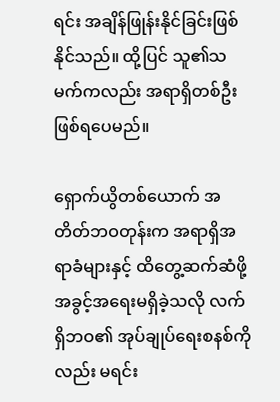ရင်း အချိန်ဖြုန်းနိုင်ခြင်းဖြစ်နိုင်သည်။ ထို့ပြင် သူ၏သမက်ကလည်း အရာရှိတစ်ဦး ဖြစ်ရပေမည်။

ရှောက်ယွိတစ်ယောက် အတိတ်ဘဝတုန်းက အရာရှိအရာခံများနှင့် ထိတွေ့ဆက်ဆံဖို့ အခွင့်အရေးမရှိခဲ့သလို လက်ရှိဘဝ၏ အုပ်ချုပ်ရေးစနစ်ကိုလည်း မရင်း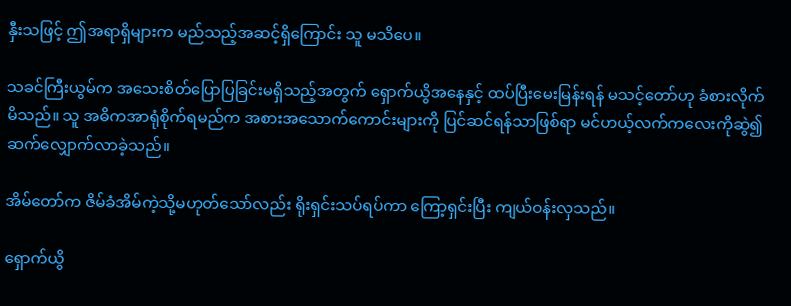နှီးသဖြင့် ဤအရာရှိများက မည်သည့်အဆင့်ရှိကြောင်း သူ မသိပေ။

သခင်ကြီးယွမ်က အသေးစိတ်ပြောပြခြင်းမရှိသည့်အတွက် ရှောက်ယွိအနေနှင့် ထပ်ပြီးမေးမြန်းရန် မသင့်တော်ဟု ခံစားလိုက်မိသည်။ သူ အဓိကအာရုံစိုက်ရမည်က အစားအသောက်ကောင်းများကို ပြင်ဆင်ရန်သာဖြစ်ရာ မင်ဟယ့်လက်ကလေးကိုဆွဲ၍ ဆက်လျှောက်လာခဲ့သည်။

အိမ်တော်က ဇိမ်ခံအိမ်ကဲ့သို့မဟုတ်သော်လည်း ရိုးရှင်းသပ်ရပ်ကာ ကြော့ရှင်းပြီး ကျယ်ဝန်းလှသည်။

ရှောက်ယွိ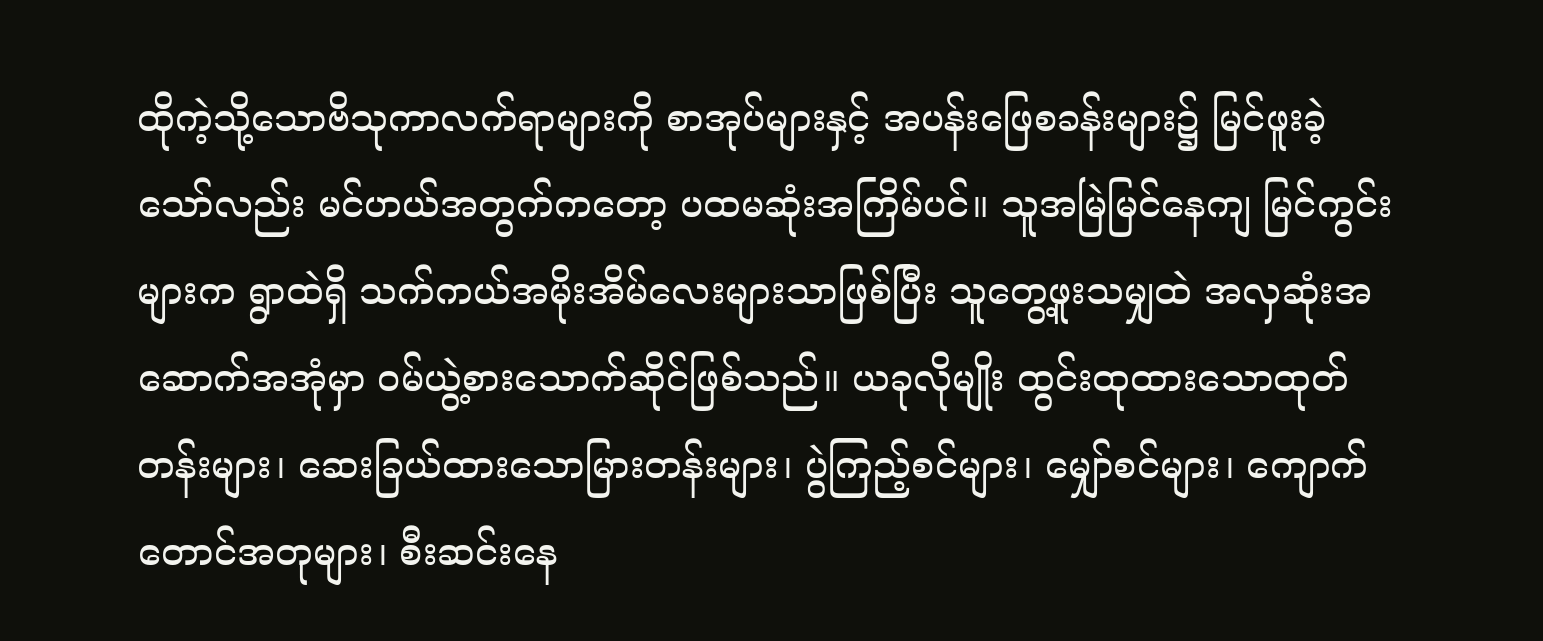ထိုကဲ့သို့သောဗိသုကာလက်ရာများကို စာအုပ်များနှင့် အပန်းဖြေစခန်းများ၌ မြင်ဖူးခဲ့သော်လည်း မင်ဟယ်အတွက်ကတော့ ပထမဆုံးအကြိမ်ပင်။ သူအမြဲမြင်နေကျ မြင်ကွင်းများက ရွာထဲရှိ သက်ကယ်အမိုးအိမ်လေးများသာဖြစ်ပြီး သူတွေ့ဖူးသမျှထဲ အလှဆုံးအဆောက်အအုံမှာ ဝမ်ယွဲ့စားသောက်ဆိုင်ဖြစ်သည်။ ယခုလိုမျိုး ထွင်းထုထားသောထုတ်တန်းများ၊ ဆေးခြယ်ထားသောမြားတန်းများ၊ ပွဲကြည့်စင်များ၊ မျှော်စင်များ၊ ကျောက်တောင်အတုများ၊ စီးဆင်းနေ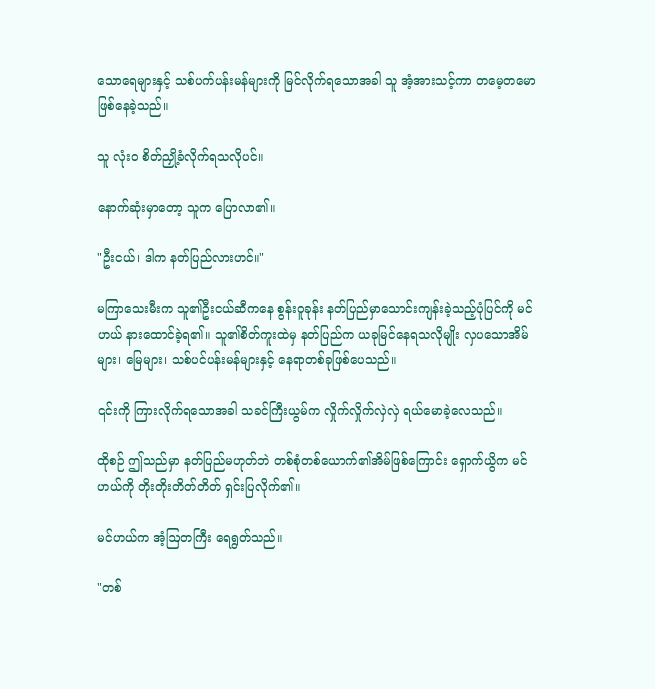သောရေများနှင့် သစ်ပက်ပန်းမန်များကို မြင်လိုက်ရသောအခါ သူ အံ့အားသင့်ကာ တမေ့တမောဖြစ်နေခဲ့သည်။

သူ လုံးဝ စိတ်ညှို့ခံလိုက်ရသလိုပင်။

နောက်ဆုံးမှာတော့ သူက ပြောလာ၏။

"ဦးငယ်၊ ဒါက နတ်ပြည်လားဟင်။"

မကြာသေးမီးက သူ၏ဦးငယ်ဆီကနေ စွန်းဝူခုန်း နတ်ပြည်မှာသောင်းကျန်းခဲ့သည့်ပုံပြင်ကို မင်ဟယ် နားထောင်ခဲ့ရ၏။ သူ၏စိတ်ကူးထဲမှ နတ်ပြည်က ယခုမြင်နေရသလိုမျိုး လှပသောအိမ်များ၊ မြေများ၊ သစ်ပင်ပန်းမန်များနှင့် နေရာတစ်ခုဖြစ်ပေသည်။

၎င်းကို ကြားလိုက်ရသောအခါ သခင်ကြီးယွမ်က လှိုက်လှိုက်လှဲလှဲ ရယ်မောခဲ့လေသည်။

ထိုစဉ် ဤသည်မှာ နတ်ပြည်မဟုတ်ဘဲ တစ်စုံတစ်ယောက်၏အိမ်ဖြစ်ကြောင်း ရှောက်ယွိက မင်ဟယ်ကို တိုးတိုးတိတ်တိတ် ရှင်းပြလိုက်၏။

မင်ဟယ်က အံ့ဩတကြီး ရေရွတ်သည်။

"တစ်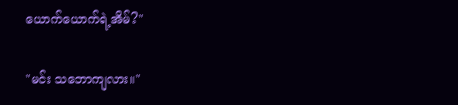ယောက်ယောက်ရဲ့အိမ်?"

"မင်း သဘောကျလား။"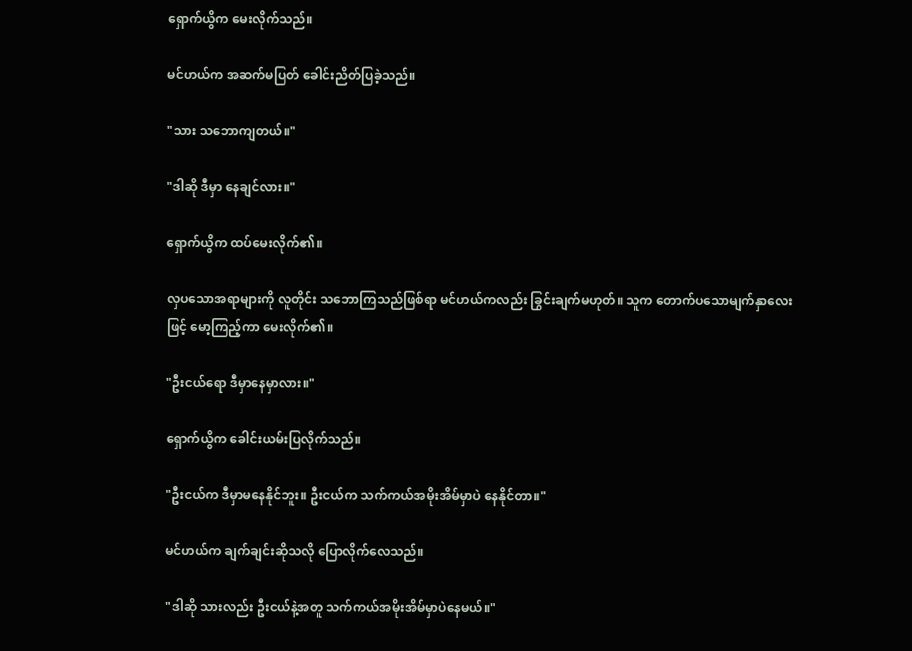ရှောက်ယွိက မေးလိုက်သည်။

မင်ဟယ်က အဆက်မပြတ် ခေါင်းညိတ်ပြခဲ့သည်။

"သား သဘောကျတယ်။"

"ဒါဆို ဒီမှာ နေချင်လား။"

ရှောက်ယွိက ထပ်မေးလိုက်၏။

လှပသောအရာများကို လူတိုင်း သဘောကြသည်ဖြစ်ရာ မင်ဟယ်ကလည်း ခြွင်းချက်မဟုတ်။ သူက တောက်ပသောမျက်နှာလေးဖြင့် မော့ကြည့်ကာ မေးလိုက်၏။

"ဦးငယ်ရော ဒီမှာနေမှာလား။"

ရှောက်ယွိက ခေါင်းယမ်းပြလိုက်သည်။

"ဦးငယ်က ဒီမှာမနေနိုင်ဘူး။ ဦးငယ်က သက်ကယ်အမိုးအိမ်မှာပဲ နေနိုင်တာ။"

မင်ဟယ်က ချက်ချင်းဆိုသလို ပြောလိုက်လေသည်။

"ဒါဆို သားလည်း ဦးငယ်နဲ့အတူ သက်ကယ်အမိုးအိမ်မှာပဲနေမယ်။"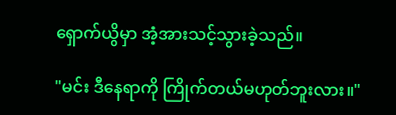ရှောက်ယွိမှာ အံ့အားသင့်သွားခဲ့သည်။

"မင်း ဒီနေရာကို ကြိုက်တယ်မဟုတ်ဘူးလား။"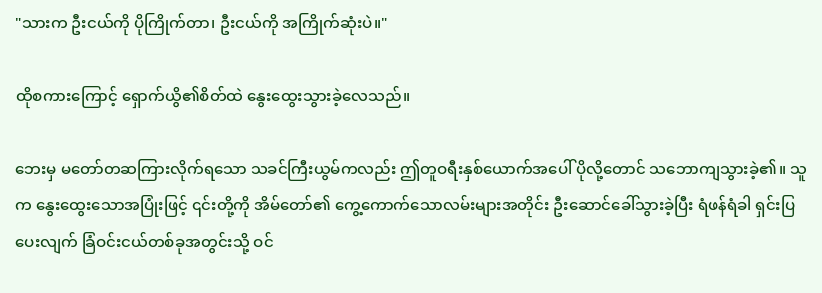"သားက ဦးငယ်ကို ပိုကြိုက်တာ၊ ဦးငယ်ကို အကြိုက်ဆုံးပဲ။"

ထိုစကားကြောင့် ရှောက်ယွိ၏စိတ်ထဲ နွေးထွေးသွားခဲ့လေသည်။

ဘေးမှ မတော်တဆကြားလိုက်ရသော သခင်ကြီးယွမ်ကလည်း ဤတူဝရီးနှစ်ယောက်အပေါ် ပိုလို့တောင် သဘောကျသွားခဲ့၏။ သူက နွေးထွေးသောအပြုံးဖြင့် ၎င်းတို့ကို အိမ်တော်၏ ကွေ့ကောက်သောလမ်းများအတိုင်း ဦးဆောင်ခေါ်သွားခဲ့ပြီး ရံဖန်ရံခါ ရှင်းပြပေးလျက် ခြံဝင်းငယ်တစ်ခုအတွင်းသို့ ဝင်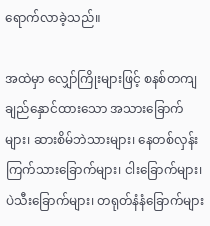ရောက်လာခဲ့သည်။

အထဲမှာ လျှော်ကြိုးများဖြင့် စနစ်တကျချည်နှောင်ထားသော အသားခြောက်များ၊ ဆားစိမ်ဘဲသားများ၊ နေတစ်လှန်းကြက်သားခြောက်များ၊ ငါးခြောက်များ၊ ပဲသီးခြောက်များ၊ တရုတ်နံနံခြောက်များ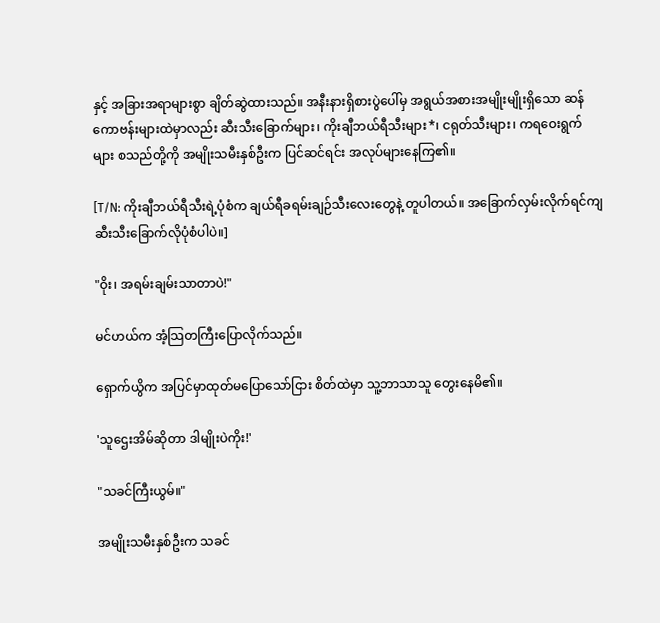နှင့် အခြားအရာများစွာ ချိတ်ဆွဲထားသည်။ အနီးနားရှိစားပွဲပေါ်မှ အရွယ်အစားအမျိုးမျိုးရှိသော ဆန်ကောဗန်းများထဲမှာလည်း ဆီးသီးခြောက်များ၊ ကိုးချီဘယ်ရီသီးများ*၊ ငရုတ်သီးများ၊ ကရဝေးရွက်များ စသည်တို့ကို အမျိုးသမီးနှစ်ဦးက ပြင်ဆင်ရင်း အလုပ်များနေကြ၏။

[T/N: ကိုးချီဘယ်ရီသီးရဲ့ပုံစံက ချယ်ရီခရမ်းချဉ်သီးလေးတွေနဲ့ တူပါတယ်။ အခြောက်လှမ်းလိုက်ရင်ကျ ဆီးသီးခြောက်လိုပုံစံပါပဲ။]

"ဝိုး၊ အရမ်းချမ်းသာတာပဲ!"

မင်ဟယ်က အံ့သြတကြီးပြောလိုက်သည်။

ရှောက်ယွိက အပြင်မှာထုတ်မပြောသော်ငြား စိတ်ထဲမှာ သူ့ဘာသာသူ တွေးနေမိ၏။

'သူဌေးအိမ်ဆိုတာ ဒါမျိုးပဲကိုး!'

"သခင်ကြီးယွမ်။"

အမျိုးသမီးနှစ်ဦးက သခင်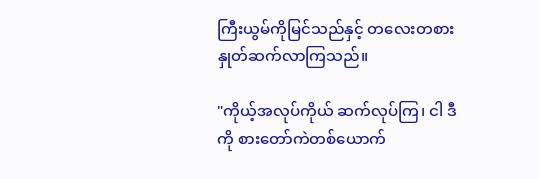ကြီးယွမ်ကိုမြင်သည်နှင့် တလေးတစားနှုတ်ဆက်လာကြသည်။

"ကိုယ့်အလုပ်ကိုယ် ဆက်လုပ်ကြ၊ ငါ ဒီကို စားတော်ကဲတစ်ယောက်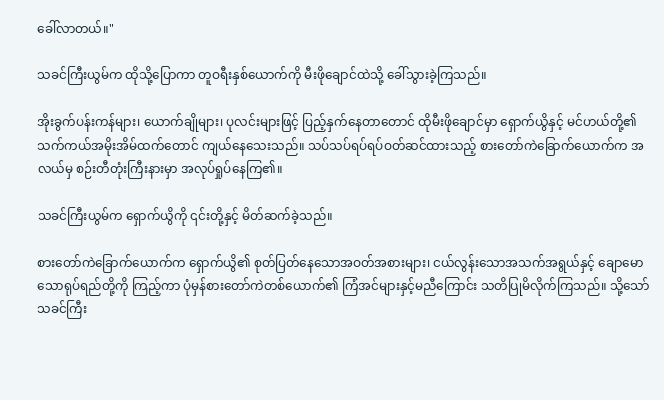ခေါ်လာတယ်။"

သခင်ကြီးယွမ်က ထိုသို့ပြောကာ တူဝရီးနှစ်ယောက်ကို မီးဖိုချောင်ထဲသို့ ခေါ်သွားခဲ့ကြသည်။

အိုးခွက်ပန်းကန်များ၊ ယောက်ချိုများ၊ ပုလင်းများဖြင့် ပြည့်နှက်နေတာတောင် ထိုမီးဖိုချောင်မှာ ရှောက်ယွိနှင့် မင်ဟယ်တို့၏ သက်ကယ်အမိုးအိမ်ထက်တောင် ကျယ်နေသေးသည်။ သပ်သပ်ရပ်ရပ်ဝတ်ဆင်ထားသည့် စားတော်ကဲခြောက်ယောက်က အလယ်မှ စဉ်းတီတုံးကြီးနားမှာ အလုပ်ရှုပ်နေကြ၏။

သခင်ကြီးယွမ်က ရှောက်ယွိကို ၎င်းတို့နှင့် မိတ်ဆက်ခဲ့သည်။

စားတော်ကဲခြောက်ယောက်က ရှောက်ယွိ၏ စုတ်ပြတ်နေသောအဝတ်အစားများ၊ ငယ်လွန်းသောအသက်အရွယ်နှင့် ချောမောသောရုပ်ရည်တို့ကို ကြည့်ကာ ပုံမှန်စားတော်ကဲတစ်ယောက်၏ ကြံအင်များနှင့်မညီကြောင်း သတိပြုမိလိုက်ကြသည်။ သို့သော် သခင်ကြီး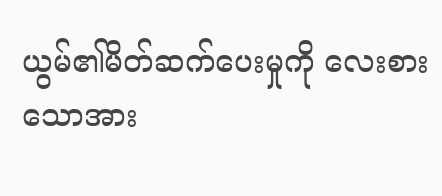ယွမ်၏မိတ်ဆက်ပေးမှုကို လေးစားသောအား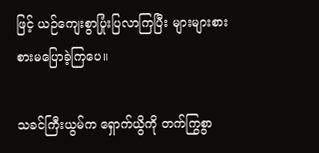ဖြင့် ယဉ်ကျေးစွာပြုံးပြလာကြပြီး များများစားစားမပြောခဲ့ကြပေ။

သခင်ကြီးယွမ်က ရှောက်ယွိကို တက်ကြွစွာ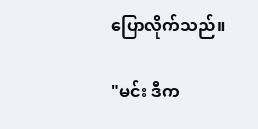ပြောလိုက်သည်။

"မင်း ဒီက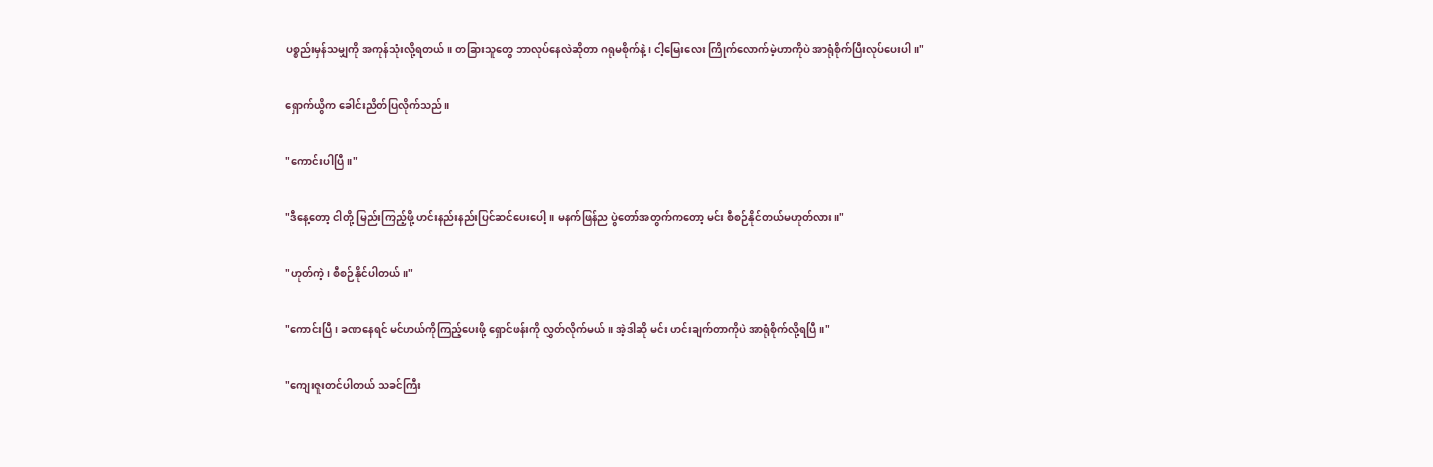ပစ္စည်းမှန်သမျှကို အကုန်သုံးလို့ရတယ်။ တခြားသူတွေ ဘာလုပ်နေလဲဆိုတာ ဂရုမစိုက်နဲ့၊ ငါ့မြေးလေး ကြိုက်လောက်မဲ့ဟာကိုပဲ အာရုံစိုက်ပြီးလုပ်ပေးပါ။"

ရှောက်ယွိက ခေါင်းညိတ်ပြလိုက်သည်။

"ကောင်းပါပြီ။"

"ဒီနေ့တော့ ငါတို့ မြည်းကြည့်ဖို့ ဟင်းနည်းနည်းပြင်ဆင်ပေးပေါ့။ မနက်ဖြန်ည ပွဲတော်အတွက်ကတော့ မင်း စီစဉ်နိုင်တယ်မဟုတ်လား။"

"ဟုတ်ကဲ့၊ စီစဉ်နိုင်ပါတယ်။"

"ကောင်းပြီ၊ ခဏနေရင် မင်ဟယ်ကိုကြည့်ပေးဖို့ ရှောင်ဖန်းကို လွှတ်လိုက်မယ်။ အဲ့ဒါဆို မင်း ဟင်းချက်တာကိုပဲ အာရုံစိုက်လို့ရပြီ။"

"ကျေးဇူးတင်ပါတယ် သခင်ကြီး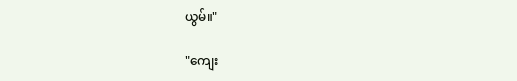ယွမ်။"

"ကျေး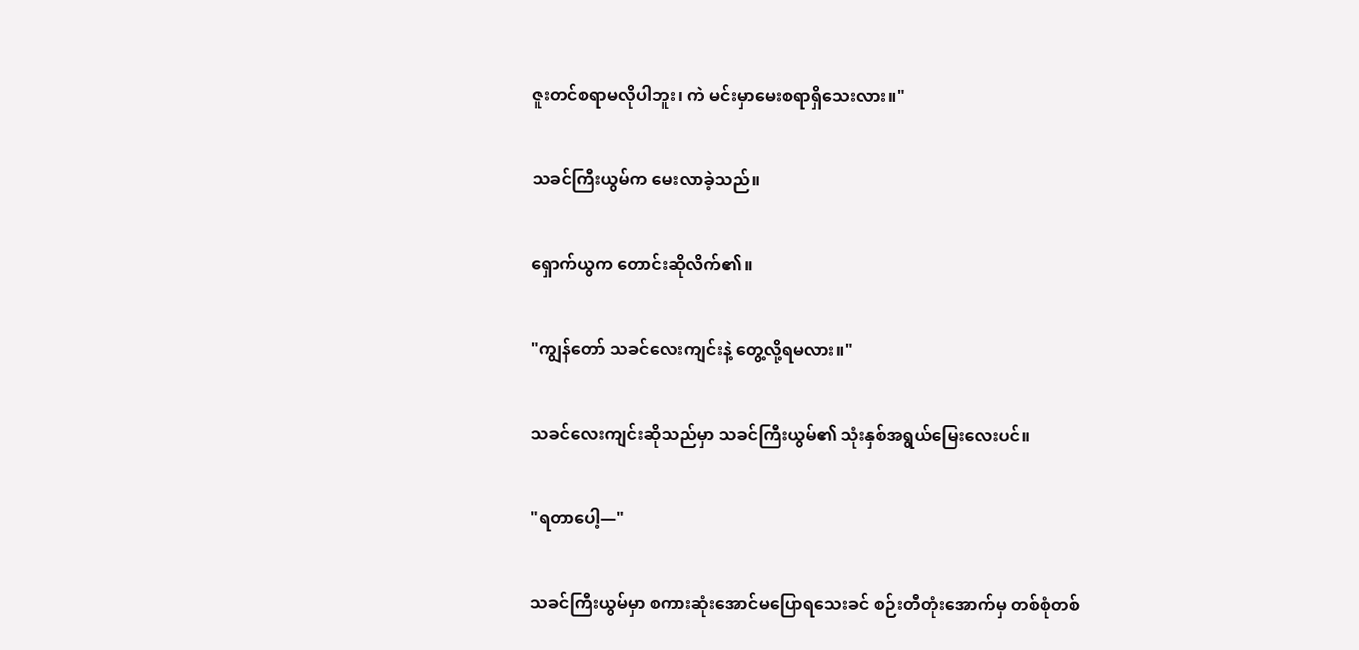ဇူးတင်စရာမလိုပါဘူး၊ ကဲ မင်းမှာမေးစရာရှိသေးလား။"

သခင်ကြီးယွမ်က မေးလာခဲ့သည်။

ရှောက်ယွက တောင်းဆိုလိက်၏။

"ကျွန်တော် သခင်လေးကျင်းနဲ့ တွေ့လို့ရမလား။"

သခင်လေးကျင်းဆိုသည်မှာ သခင်ကြီးယွမ်၏ သုံးနှစ်အရွယ်မြေးလေးပင်။

"ရတာပေါ့—"

သခင်ကြီးယွမ်မှာ စကားဆုံးအောင်မပြောရသေးခင် စဉ်းတီတုံးအောက်မှ တစ်စုံတစ်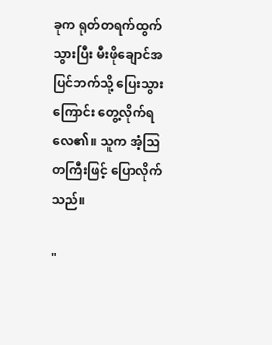ခုက ရုတ်တရက်ထွက်သွားပြီး မီးဖိုချောင်အပြင်ဘက်သို့ ပြေးသွားကြောင်း တွေ့လိုက်ရလေ၏။ သူက အံ့သြတကြီးဖြင့် ပြောလိုက်သည်။

"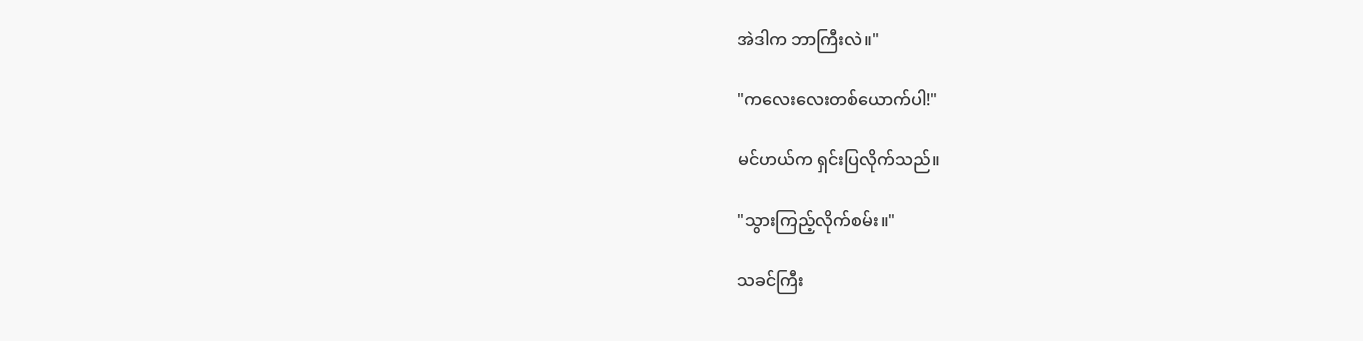အဲဒါက ဘာကြီးလဲ။"

"ကလေးလေးတစ်ယောက်ပါ!"

မင်ဟယ်က ရှင်းပြလိုက်သည်။

"သွားကြည့်လိုက်စမ်း။"

သခင်ကြီး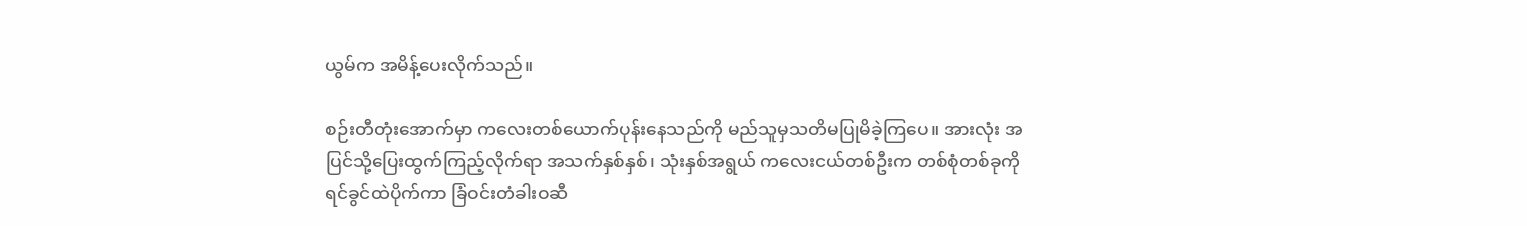ယွမ်က အမိန့်ပေးလိုက်သည်။

စဉ်းတီတုံးအောက်မှာ ကလေးတစ်ယောက်ပုန်းနေသည်ကို မည်သူမှသတိမပြုမိခဲ့ကြပေ။ အားလုံး အပြင်သို့ပြေးထွက်ကြည့်လိုက်ရာ အသက်နှစ်နှစ်၊ သုံးနှစ်အရွယ် ကလေးငယ်တစ်ဦးက တစ်စုံတစ်ခုကို ရင်ခွင်ထဲပိုက်ကာ ခြံဝင်းတံခါးဝဆီ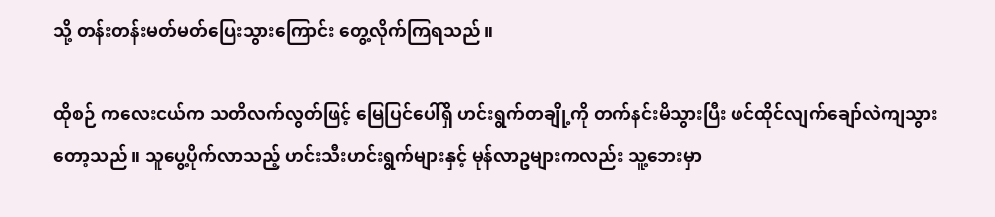သို့ တန်းတန်းမတ်မတ်ပြေးသွားကြောင်း တွေ့လိုက်ကြရသည်။

ထိုစဉ် ကလေးငယ်က သတိလက်လွတ်ဖြင့် မြေပြင်ပေါ်ရှိ ဟင်းရွက်တချို့ကို တက်နင်းမိသွားပြီး ဖင်ထိုင်လျက်ချော်လဲကျသွားတော့သည်။ သူပွေ့ပိုက်လာသည့် ဟင်းသီးဟင်းရွက်များနှင့် မုန်လာဥများကလည်း သူ့ဘေးမှာ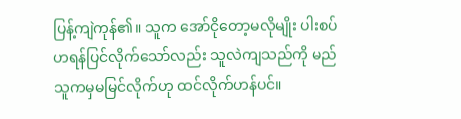ပြန့်ကျဲကုန်၏။ သူက အော်ငိုတော့မလိုမျိုး ပါးစပ်ဟရန်ပြင်လိုက်သော်လည်း သူလဲကျသည်ကို မည်သူကမှမမြင်လိုက်ဟု ထင်လိုက်ဟန်ပင်။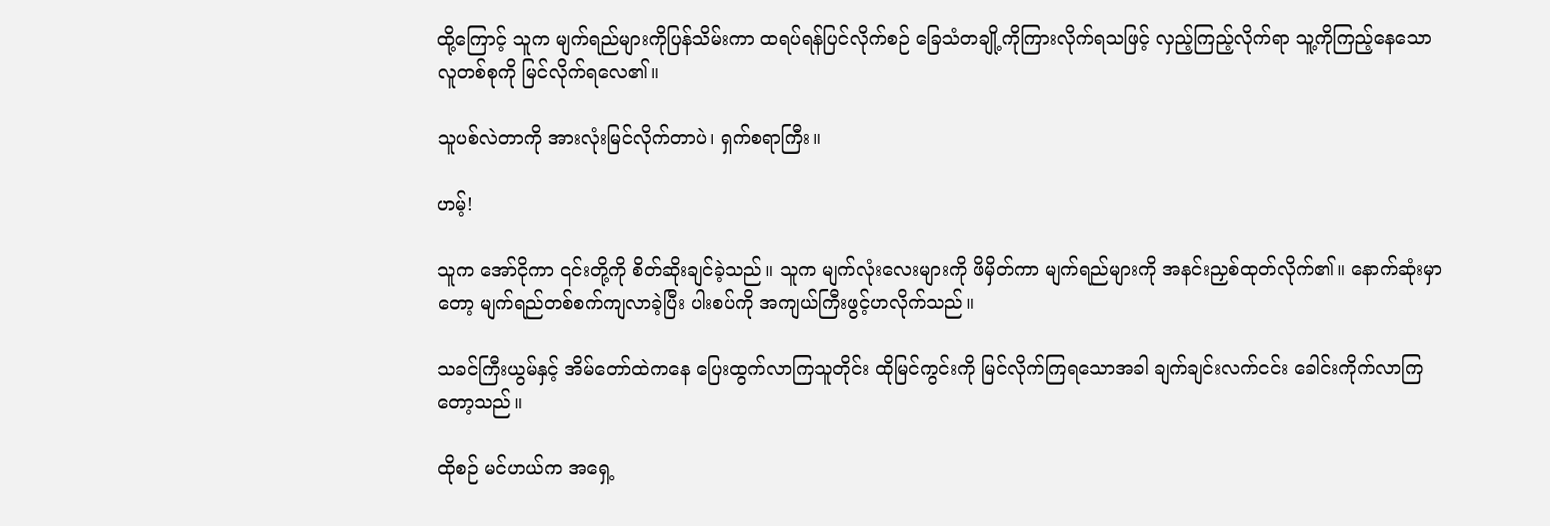ထို့ကြောင့် သူက မျက်ရည်များကိုပြန်သိမ်းကာ ထရပ်ရန်ပြင်လိုက်စဉ် ခြေသံတချို့ကိုကြားလိုက်ရသဖြင့် လှည့်ကြည့်လိုက်ရာ သူ့ကိုကြည့်နေသော လူတစ်စုကို မြင်လိုက်ရလေ၏။

သူပစ်လဲတာကို အားလုံးမြင်လိုက်တာပဲ၊ ရှက်စရာကြီး။

ဟမ့်!

သူက အော်ငိုကာ ၎င်းတို့ကို စိတ်ဆိုးချင်ခဲ့သည်။ သူက မျက်လုံးလေးများကို ဖိမှိတ်ကာ မျက်ရည်များကို အနင်းညှစ်ထုတ်လိုက်၏။ နောက်ဆုံးမှာတော့ မျက်ရည်တစ်စက်ကျလာခဲ့ပြီး ပါးစပ်ကို အကျယ်ကြီးဖွင့်ဟလိုက်သည်။

သခင်ကြီးယွမ်နှင့် အိမ်တော်ထဲကနေ ပြေးထွက်လာကြသူတိုင်း ထိုမြင်ကွင်းကို မြင်လိုက်ကြရသောအခါ ချက်ချင်းလက်ငင်း ခေါင်းကိုက်လာကြတော့သည်။

ထိုစဉ် မင်ဟယ်က အရှေ့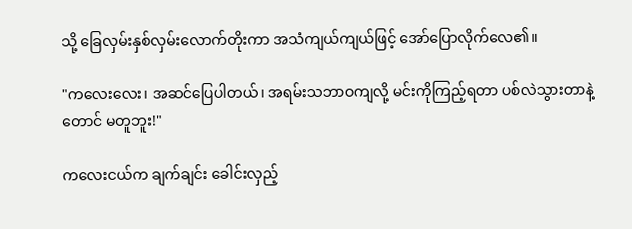သို့ ခြေလှမ်းနှစ်လှမ်းလောက်တိုးကာ အသံကျယ်ကျယ်ဖြင့် အော်ပြောလိုက်လေ၏။

"ကလေးလေး၊ အဆင်ပြေပါတယ်၊ အရမ်းသဘာဝကျလို့ မင်းကိုကြည့်ရတာ ပစ်လဲသွားတာနဲ့တောင် မတူဘူး!"

ကလေးငယ်က ချက်ချင်း ခေါင်းလှည့်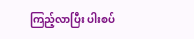ကြည့်လာပြီး ပါးစပ်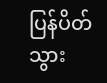ပြန်ပိတ်သွား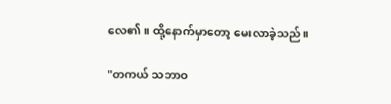လေ၏။ ထို့နောက်မှာတော့ မေးလာခဲ့သည်။

"တကယ် သဘာဝ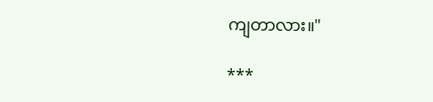ကျတာလား။"

***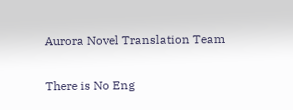Aurora Novel Translation Team

There is No Eng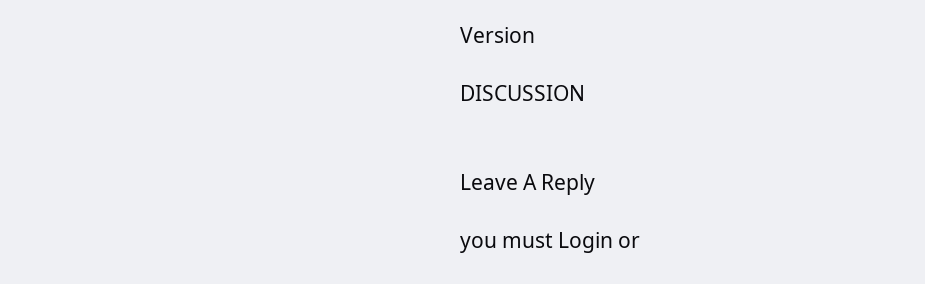Version

DISCUSSION


Leave A Reply

you must Login or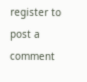register to post a comment